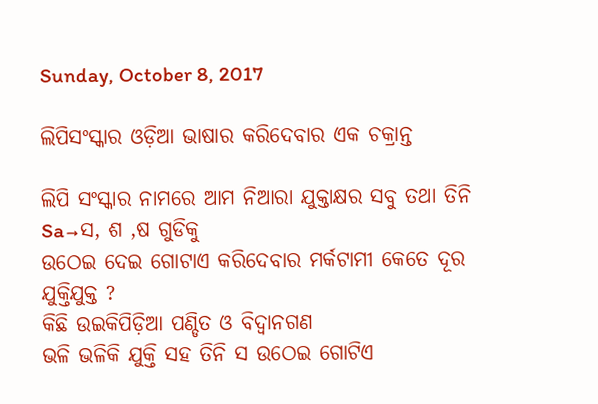Sunday, October 8, 2017

ଲିପିସଂସ୍କାର ଓଡ଼ିଆ ଭାଷାର କରିଦେବାର ଏକ ଚକ୍ରାନ୍ତ

ଲିପି ସଂସ୍କାର ନାମରେ ଆମ ନିଆରା ଯୁକ୍ତାକ୍ଷର ସବୁ ତଥା ତିନି Sa→ସ, ଶ ,ଷ ଗୁଡିକୁ
ଉଠେଇ ଦେଇ ଗୋଟାଏ କରିଦେବାର ମର୍କଟାମୀ କେତେ ଦୂର ଯୁକ୍ତିଯୁକ୍ତ ?
କିଛି ଉଇକିପିଡ଼ିଆ ପଣ୍ଡିତ ଓ ବିଦ୍ବାନଗଣ
ଭଳି ଭଳିକି ଯୁକ୍ତି ସହ ତିନି ସ ଉଠେଇ ଗୋଟିଏ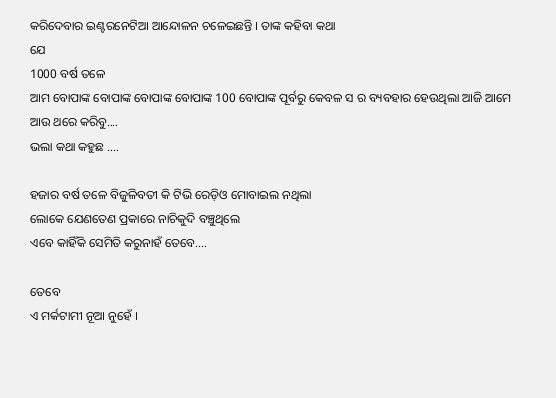କରିଦେବାର ଇଣ୍ଟରନେଟିଆ ଆନ୍ଦୋଳନ ଚଳେଇଛନ୍ତି । ତାଙ୍କ କହିବା କଥା
ଯେ
1000 ବର୍ଷ ତଳେ
ଆମ ବୋପାଙ୍କ ବୋପାଙ୍କ ବୋପାଙ୍କ ବୋପାଙ୍କ 100 ବୋପାଙ୍କ ପୂର୍ବରୁ କେବଳ ସ ର ବ୍ୟବହାର ହେଉଥିଲା ଆଜି ଆମେ ଆଉ ଥରେ କରିବୁ....
ଭଲା କଥା କହୁଛ ....

ହଜାର ବର୍ଷ ତଳେ ବିଜୁଳିବତୀ କି ଟିଭି ରେଡ଼ିଓ ମୋବାଇଲ ନଥିଲା
ଲୋକେ ଯେଣତେଣ ପ୍ରକାରେ ନାଚିକୁଦି ବଞ୍ଚୁଥିଲେ
ଏବେ କାହିଁକି ସେମିତି କରୁନାହଁ ତେବେ....

ତେବେ
ଏ ମର୍କଟାମୀ ନୂଆ ନୁହେଁ ।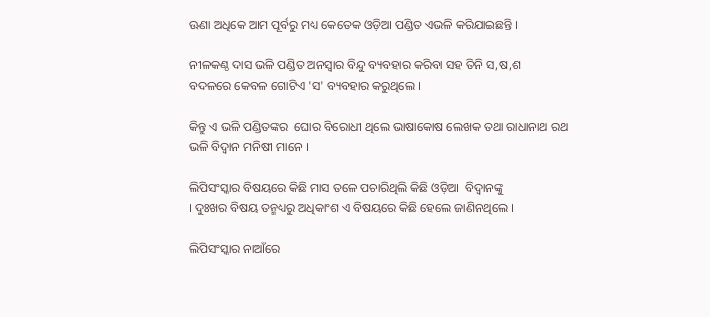ଊଣା ଅଧିକେ ଆମ ପୂର୍ବରୁ ମଧ୍ୟ କେତେକ ଓଡ଼ିଆ ପଣ୍ଡିତ ଏଭଳି କରିଯାଇଛନ୍ତି ।

ନୀଳକଣ୍ଠ ଦାସ ଭଳି ପଣ୍ଡିତ ଅନସ୍ବାର ବିନ୍ଦୁ ବ୍ୟବହାର କରିବା ସହ ତିନି ସ,ଷ,ଶ
ବଦଳରେ କେବଳ ଗୋଟିଏ 'ସ' ବ୍ୟବହାର କରୁଥିଲେ ।

କିନ୍ତୁ ଏ ଭଳି ପଣ୍ଡିତଙ୍କର  ଘୋର ବିରୋଧୀ ଥିଲେ ଭାଷାକୋଷ ଲେଖକ ତଥା ରାଧାନାଥ ରଥ ଭଳି ବିଦ୍ବାନ ମନିଷୀ ମାନେ ।

ଲିପିସଂସ୍କାର ବିଷୟରେ କିଛି ମାସ ତଳେ ପଚାରିଥିଲି କିଛି ଓଡ଼ିଆ  ବିଦ୍ଵାନଙ୍କୁ
। ଦୁଃଖର ବିଷୟ ତନ୍ମଧ୍ୟରୁ ଅଧିକାଂଶ ଏ ବିଷୟରେ କିଛି ହେଲେ ଜାଣିନଥିଲେ ।

ଲିପିସଂସ୍କାର ନାଆଁରେ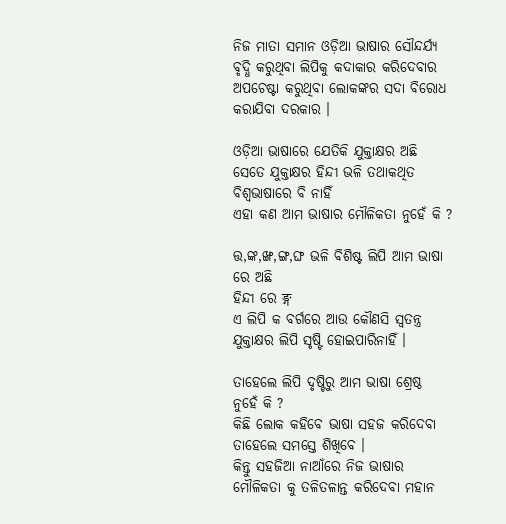ନିଜ ମାତା ସମାନ ଓଡ଼ିଆ ଭାଷାର ସୌନ୍ଦର୍ଯ୍ୟ ବୃଦ୍ଧି କରୁଥିବା ଲିପିକୁ କଦାକାର କରିଦେବାର ଅପଚେଷ୍ଟା କରୁଥିବା ଲୋକଙ୍କର ସଦା ବିରୋଧ କରାଯିବା ଦରକାର ।

ଓଡ଼ିଆ ଭାଷାରେ ଯେତିକି ଯୁକ୍ତାକ୍ଷର ଅଛି ସେତେ ଯୁକ୍ତାକ୍ଷର ହିନ୍ଦୀ ଭଳି ତଥାକଥିତ ବିଶ୍ଵଭାଷାରେ ବି ନାହିଁ
ଏହା କଣ ଆମ ଭାଷାର ମୌଳିକତା ନୁହେଁ କି ?

ତ୍ତ,ଙ୍କ,ଙ୍ଖ,ଙ୍ଗ,ଙ୍ଘ ଭଳି ବିଶିଷ୍ଟ ଲିପି ଆମ ଭାଷା ରେ ଅଛି
ହିନ୍ଦୀ ରେ ङ्ग
ଏ ଲିପି କ ବର୍ଗରେ ଆଉ କୌଣସି ସ୍ଵତନ୍ତ୍ର ଯୁକ୍ତାକ୍ଷର ଲିପି ସୃଷ୍ଟି ହୋଇପାରିନାହିଁ ।

ତାହେଲେ ଲିପି ଦୃଷ୍ଟିରୁ ଆମ ଭାଷା ଶ୍ରେଷ୍ଠ
ନୁହେଁ କି ?
କିଛି ଲୋକ କହିବେ ଭାଷା ସହଜ କରିଦେବା
ତାହେଲେ ସମସ୍ତେ ଶିଖିବେ ।
କିନ୍ତୁ ସହଜିଆ ନାଆଁରେ ନିଜ ଭାଷାର ମୌଳିକତା କୁ ତଳିତଳାନ୍ତ କରିଦେବା ମହାନ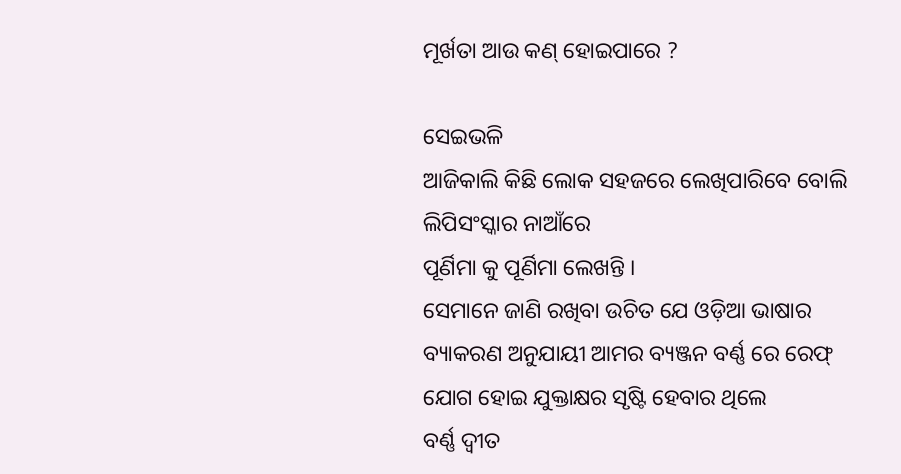ମୂର୍ଖତା ଆଉ କଣ୍ ହୋଇପାରେ ?

ସେଇଭଳି
ଆଜିକାଲି କିଛି ଲୋକ ସହଜରେ ଲେଖିପାରିବେ ବୋଲି ଲିପିସଂସ୍କାର ନାଆଁରେ
ପୂର୍ଣିମା କୁ ପୂର୍ଣିମା ଲେଖନ୍ତି ।
ସେମାନେ ଜାଣି ରଖିବା ଉଚିତ ଯେ ଓଡ଼ିଆ ଭାଷାର ବ୍ୟାକରଣ ଅନୁଯାୟୀ ଆମର ବ୍ୟଞ୍ଜନ ବର୍ଣ୍ଣ ରେ ରେଫ୍ ଯୋଗ ହୋଇ ଯୁକ୍ତାକ୍ଷର ସୃଷ୍ଟି ହେବାର ଥିଲେ
ବର୍ଣ୍ଣ ଦ୍ବୀତ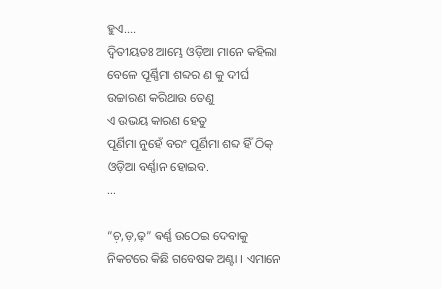ହୁଏ....
ଦ୍ବିତୀୟତଃ ଆମ୍ଭେ ଓଡ଼ିଆ ମାନେ କହିଲା ବେଳେ ପୂର୍ଣ୍ଣିମା ଶବ୍ଦର ଣ କୁ ଦୀର୍ଘ ଉଚ୍ଚାରଣ କରିଥାଉ ତେଣୁ
ଏ ଉଭୟ କାରଣ ହେତୁ
ପୂର୍ଣିମା ନୁହେଁ ବରଂ ପୂର୍ଣିମା ଶବ୍ଦ ହିଁ ଠିକ୍ ଓଡ଼ିଆ ବର୍ଣ୍ଣାନ ହୋଇବ.
...

“ଚ଼,ଡ଼,ଢ଼” ଵର୍ଣ୍ଣ ଉଠେଇ ଦେବାକୁ ନିକଟରେ କିଛି ଗବେଷକ ଅଣ୍ଟା । ଏମାନେ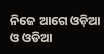ନିଜେ ଆଗେ ଓଡ଼ିଆ ଓ ଓଡିଆ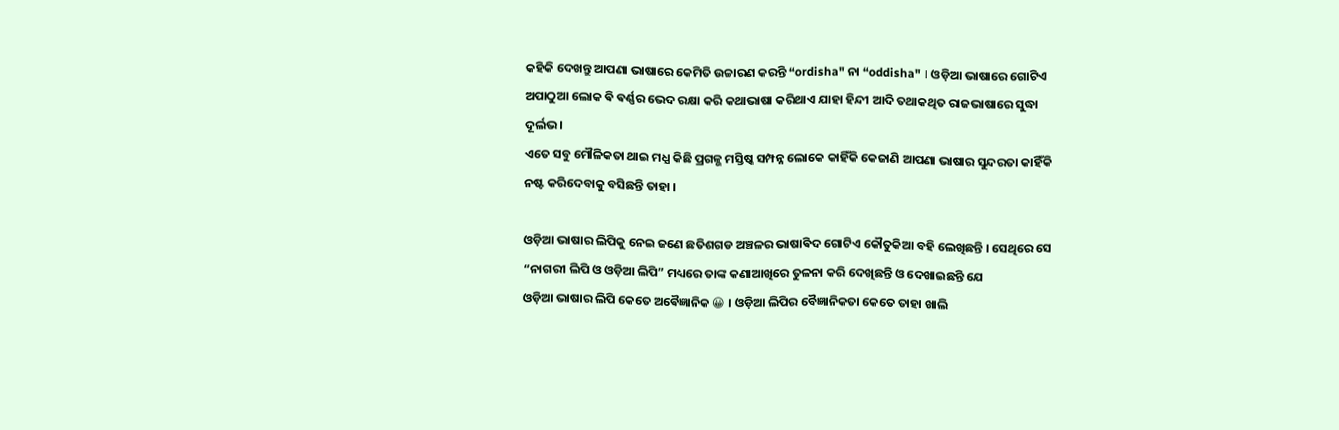କହିକି ଦେଖନ୍ତୁ ଆପଣା ଭାଷାରେ କେମିତି ଉଚ୍ଚାରଣ କରନ୍ତି “ordisha" ନା “oddisha" । ଓଡ଼ିଆ ଭାଷାରେ ଗୋଟିଏ ଅପାଠୁଆ ଲୋକ ଵି ଵର୍ଣ୍ଣର ଭେଦ ରକ୍ଷା କରି କଥାଭାଷା କରିଥାଏ ଯାହା ହିନ୍ଦୀ ଆଦି ତଥାକଥିତ ରାଜଭାଷାରେ ସୁଦ୍ଧା ଦୂର୍ଲଭ ।
ଏତେ ସବୁ ମୌଳିକତା ଥାଇ ମଧ୍ଯ କିଛି ପ୍ରଗଳ୍ଭ ମସ୍ତିଷ୍କ ସମ୍ପନ୍ନ ଲୋକେ କାହିଁକି କେଜାଣି ଆପଣା ଭାଷାର ସୁନ୍ଦରତା କାହିଁକି ନଷ୍ଟ କରିଦେବାକୁ ବସିଛନ୍ତି ତାହା ।

ଓଡ଼ିଆ ଭାଷାର ଲିପିକୁ ନେଇ ଜଣେ ଛତିଶଗଡ ଅଞ୍ଚଳର ଭାଷାଵିଦ ଗୋଟିଏ କୌତୁକିଆ ବହି ଲେଖିଛନ୍ତି । ସେଥିରେ ସେ “ନାଗରୀ ଲିପି ଓ ଓଡ଼ିଆ ଲିପି” ମଧ୍ୟରେ ତାଙ୍କ କଣାଆଖିରେ ତୁଳନା କରି ଦେଖିଛନ୍ତି ଓ ଦେଖାଇଛନ୍ତି ଯେ
ଓଡ଼ିଆ ଭାଷାର ଲିପି କେତେ ଅଵୈଜ୍ଞାନିକ 😀 । ଓଡ଼ିଆ ଲିପିର ବୈଜ୍ଞାନିକତା କେତେ ତାହା ଖାଲି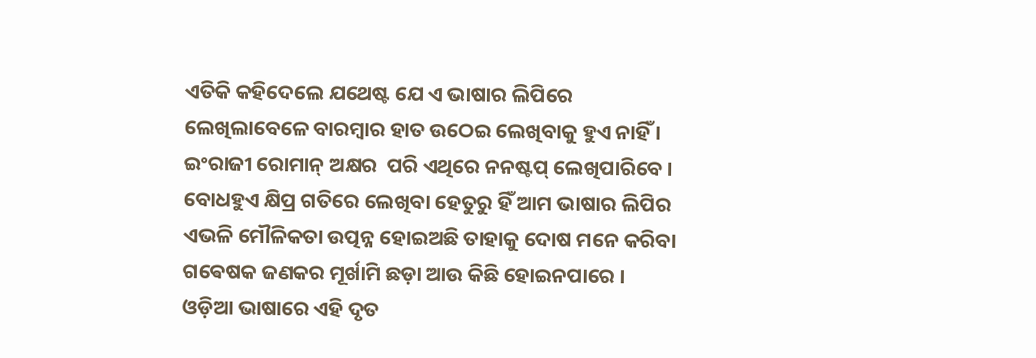ଏତିକି କହିଦେଲେ ଯଥେଷ୍ଟ ଯେ ଏ ଭାଷାର ଲିପିରେ ଲେଖିଲାବେଳେ ବାରମ୍ବାର ହାତ ଉଠେଇ ଲେଖିବାକୁ ହୁଏ ନାହିଁ । ଇଂରାଜୀ ରୋମାନ୍ ଅକ୍ଷର  ପରି ଏଥିରେ ନନଷ୍ଟପ୍ ଲେଖିପାରିବେ । ବୋଧହୁଏ କ୍ଷିପ୍ର ଗତିରେ ଲେଖିବା ହେତୁରୁ ହିଁ ଆମ ଭାଷାର ଲିପିର ଏଭଳି ମୌଳିକତା ଉତ୍ପନ୍ନ ହୋଇଅଛି ତାହାକୁ ଦୋଷ ମନେ କରିବା ଗଵେଷକ ଜଣକର ମୂର୍ଖାମି ଛଡ଼ା ଆଉ କିଛି ହୋଇନପାରେ ।
ଓଡ଼ିଆ ଭାଷାରେ ଏହି ଦୃତ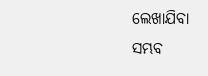ଲେଖାଯିବା ସମ୍ଭବ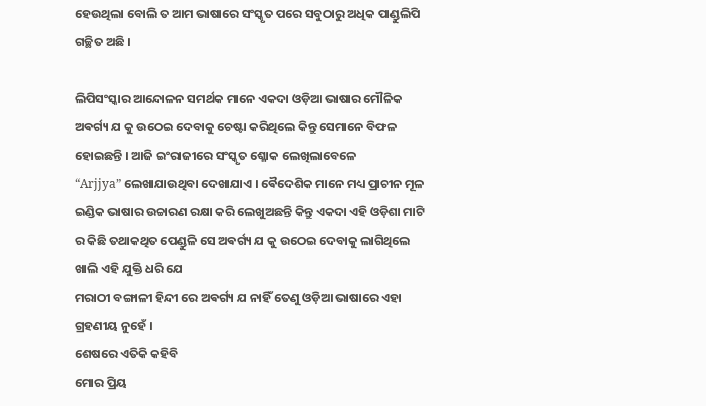ହେଉଥିଲା ବୋଲି ତ ଆମ ଭାଷାରେ ସଂସ୍କୃତ ପରେ ସବୁଠାରୁ ଅଧିକ ପାଣ୍ଡୁଲିପି ଗଚ୍ଛିତ ଅଛି ।

ଲିପିସଂସ୍କାର ଆନ୍ଦୋଳନ ସମର୍ଥକ ମାନେ ଏକଦା ଓଡ଼ିଆ ଭାଷାର ମୌଳିକ ଅଵର୍ଗ୍ୟ ଯ କୁ ଉଠେଇ ଦେବାକୁ ଚେଷ୍ଟା କରିଥିଲେ କିନ୍ତୁ ସେମାନେ ବିଫଳ ହୋଇଛନ୍ତି । ଆଜି ଇଂରାଜୀରେ ସଂସ୍କୃତ ଶ୍ଳୋକ ଲେଖିଲାବେଳେ
“Arjjya” ଲେଖାଯାଉଥିବା ଦେଖାଯାଏ । ଵୈଦେଶିକ ମାନେ ମଧ୍ୟ ପ୍ରାଚୀନ ମୂଳ ଇଣ୍ଡିକ ଭାଷାର ଉଚ୍ଚାରଣ ରକ୍ଷା କରି ଲେଖୁଅଛନ୍ତି କିନ୍ତୁ ଏକଦା ଏହି ଓଡ଼ିଶା ମାଟି ର କିଛି ତଥାକଥିତ ପେଣ୍ଡୁଳି ସେ ଅଵର୍ଗ୍ୟ ଯ କୁ ଉଠେଇ ଦେବାକୁ ଲାଗିଥିଲେ ଖାଲି ଏହି ଯୁକ୍ତି ଧରି ଯେ
ମରାଠୀ ବଙ୍ଗାଳୀ ହିନ୍ଦୀ ରେ ଅଵର୍ଗ୍ୟ ଯ ନାହିଁ ତେଣୁ ଓଡ଼ିଆ ଭାଷାରେ ଏହା ଗ୍ରହଣୀୟ ନୁହେଁ ।
ଶେଷରେ ଏତିକି କହିବି
ମୋର ପ୍ରିୟ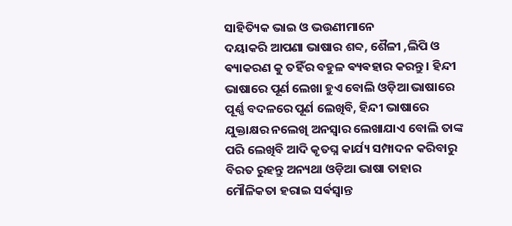ସାହିତ୍ୟିକ ଭାଇ ଓ ଭଉଣୀମାନେ
ଦୟାକରି ଆପଣା ଭାଷାର ଶବ୍ଦ, ଶୈଳୀ ,ଲିପି ଓ ଵ୍ୟାକରଣ କୁ ତହିଁର ବହୁଳ ଵ୍ୟଵହାର କରନ୍ତୁ । ହିନ୍ଦୀ ଭାଷାରେ ପୂର୍ଣ ଲେଖା ହୁଏ ବୋଲି ଓଡ଼ିଆ ଭାଷାରେ ପୂର୍ଣ୍ଣ ବଦଳରେ ପୂର୍ଣ ଲେଖିବି, ହିନ୍ଦୀ ଭାଷାରେ ଯୁକ୍ତାକ୍ଷର ନଲେଖି ଅନସ୍ଵାର ଲେଖାଯାଏ ବୋଲି ତାଙ୍କ ପରି ଲେଖିବି ଆଦି କୃତଘ୍ନ କାର୍ଯ୍ୟ ସମ୍ପାଦନ କରିବାରୁ ବିରତ ରୁହନ୍ତୁ ଅନ୍ୟଥା ଓଡ଼ିଆ ଭାଷା ତାହାର ମୌଳିକତା ହରାଇ ସର୍ଵସ୍ଵାନ୍ତ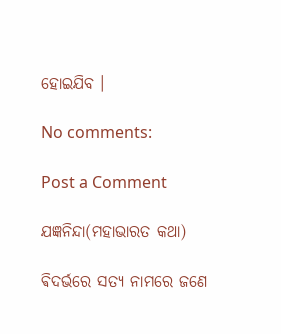ହୋଇଯିବ ।

No comments:

Post a Comment

ଯଜ୍ଞନିନ୍ଦା(ମହାଭାରତ କଥା)

ଵିଦର୍ଭରେ ସତ୍ୟ ନାମରେ ଜଣେ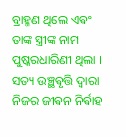ବ୍ରାହ୍ମଣ ଥିଲେ ଏଵଂ ତାଙ୍କ ସ୍ତ୍ରୀଙ୍କ ନାମ ପୁଷ୍କରଧାରିଣୀ ଥିଲା । ସତ୍ୟ ଉଞ୍ଛଵୃତ୍ତି ଦ୍ଵାରା ନିଜର ଜୀଵନ ନିର୍ଵାହ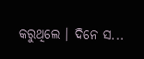କରୁଥିଲେ ‌। ଦିନେ ସ...